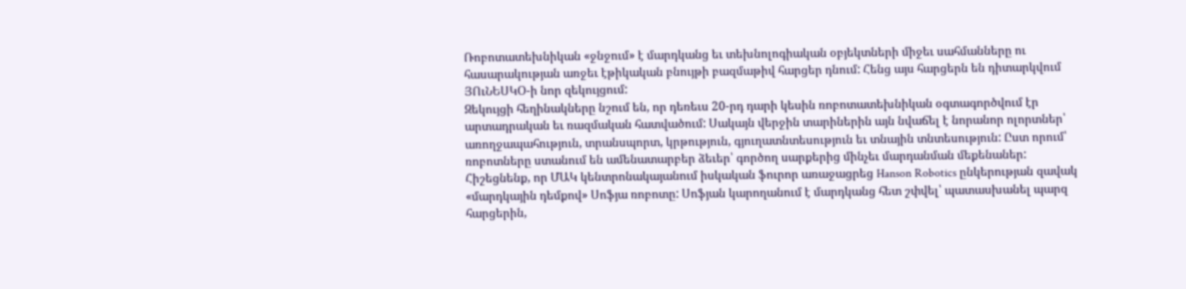Ռոբոտատեխնիկան «ջնջում» է մարդկանց եւ տեխնոլոգիական օբյեկտների միջեւ սահմանները ու հասարակության առջեւ էթիկական բնույթի բազմաթիվ հարցեր դնում: Հենց այս հարցերն են դիտարկվում ՅՈւՆԵՍԿՕ-ի նոր զեկույցում:
Զեկույցի հեղինակները նշում են, որ դեռեւս 20-րդ դարի կեսին ռոբոտատեխնիկան օգտագործվում էր արտադրական եւ ռազմական հատվածում: Սակայն վերջին տարիներին այն նվաճել է նորանոր ոլորտներ՝ առողջապահություն, տրանսպորտ, կրթություն, գյուղատնտեսություն եւ տնային տնտեսություն: Ըստ որում՝ ռոբոտները ստանում են ամենատարբեր ձեւեր՝ գործող սարքերից մինչեւ մարդանման մեքենաներ:
Հիշեցնենք, որ ՄԱԿ կենտրոնակայանում իսկական ֆուրոր առաջացրեց Hanson Robotics ընկերության զավակ «մարդկային դեմքով» Սոֆյա ռոբոտը: Սոֆյան կարողանում է մարդկանց հետ շփվել՝ պատասխանել պարզ հարցերին,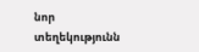նոր տեղեկությունն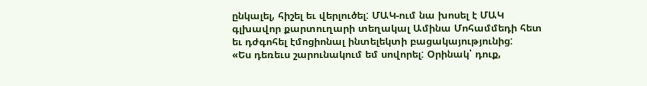ընկալել, հիշել եւ վերլուծել: ՄԱԿ-ում նա խոսել է ՄԱԿ գլխավոր քարտուղարի տեղակալ Ամինա Մոհամմեդի հետ եւ դժգոհել էմոցիոնալ ինտելեկտի բացակայությունից:
«Ես դեռեւս շարունակում եմ սովորել: Օրինակ՝ դուք,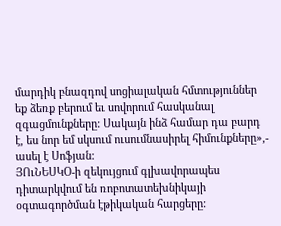մարդիկ բնազդով սոցիալական հմտություններ եք ձեռք բերում եւ սովորում հասկանալ զգացմունքները: Սակայն ինձ համար դա բարդ է, ես նոր եմ սկսում ուսումնասիրել հիմունքները»,- ասել է Սոֆյան:
ՅՈւՆԵՍԿՕ-ի զեկույցում գլխավորապես դիտարկվում են ռոբոտատեխնիկայի օգտագործման էթիկական հարցերը: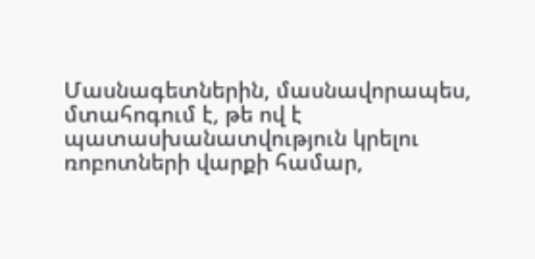Մասնագետներին, մասնավորապես, մտահոգում է, թե ով է պատասխանատվություն կրելու ռոբոտների վարքի համար,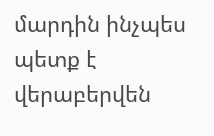մարդին ինչպես պետք է վերաբերվեն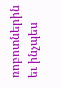ռոբոտներին եւ ինչպես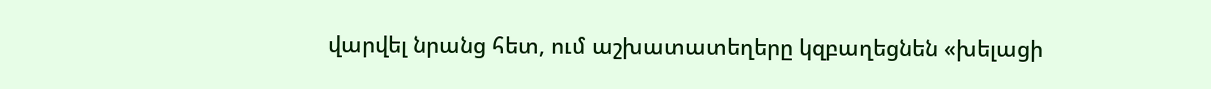վարվել նրանց հետ, ում աշխատատեղերը կզբաղեցնեն «խելացի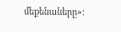մեքենաները»: